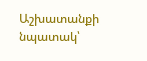Աշխատանքի նպատակ՝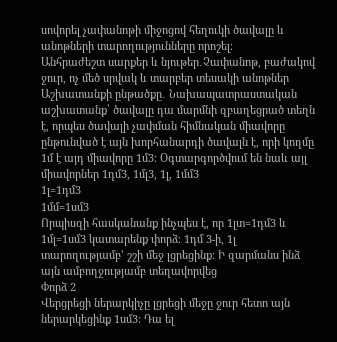սովորել չափանոթի միջոցով հեղուկի ծավալը և անոթների տարողությունները որոշել։
Անհրաժեշտ սարքեր և նյութեր․Չափանոթ, բաժակով ջուր, ոչ մեծ սրվակ և տարբեր տեսակի անոթներ
Աշխատանքի ընթածքը․ Նախապատրաստական աշխատանք՝ ծավալը դա մարմնի զբաղեցրած տեղն է, որպես ծավալի չափման հիմնական միավորը ընթունված է այն խորհանարդի ծավալն է, որի կողմը 1մ է այդ միավորը 1մ3։ Օգտարգործվում են նաև այլ միավորներ 1դմ3, 1մլ3, 1լ, 1մմ3
1լ=1դմ3
1մմ=1սմ3
Որպիսզի հասկանանք ինչպես է, որ 1լտ=1դմ3 և 1մլ=1սմ3 կատարենք փորձ։ 1դմ 3-ի, 1լ տարողությամբ’ շշի մեջ լցրեցինք։ Ի զարմանս ինձ այն ամբողջությամբ տեղավորվեց
Փորձ 2
Վերցրեցի ներարկիչը լցրեցի մեջը ջուր հետո այն ներարկեցինք 1սմ3։ Դա ել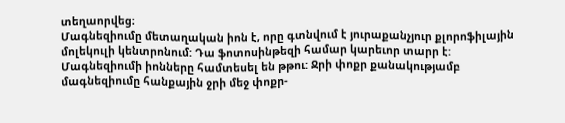տեղաորվեց։
Մագնեզիումը մետաղական իոն է, որը գտնվում է յուրաքանչյուր քլորոֆիլային մոլեկուլի կենտրոնում: Դա ֆոտոսինթեզի համար կարեւոր տարր է: Մագնեզիումի իոնները համտեսել են թթու: Ջրի փոքր քանակությամբ մագնեզիումը հանքային ջրի մեջ փոքր-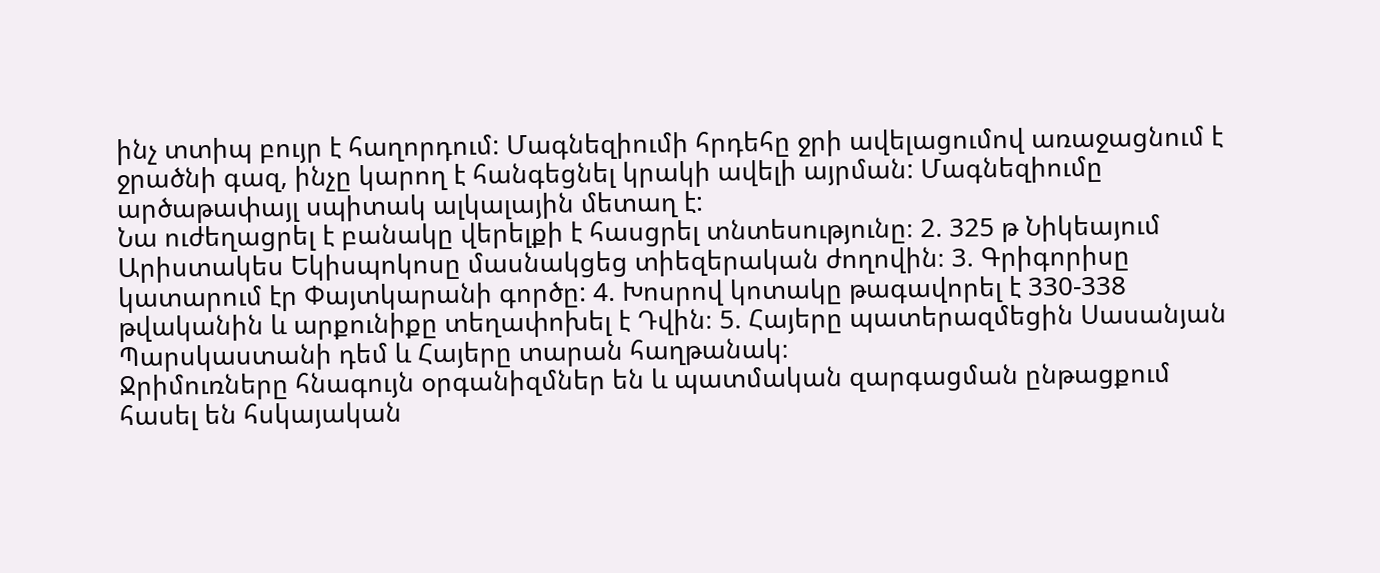ինչ տտիպ բույր է հաղորդում: Մագնեզիումի հրդեհը ջրի ավելացումով առաջացնում է ջրածնի գազ, ինչը կարող է հանգեցնել կրակի ավելի այրման: Մագնեզիումը արծաթափայլ սպիտակ ալկալային մետաղ է:
Նա ուժեղացրել է բանակը վերելքի է հասցրել տնտեսությունը։ 2. 325 թ Նիկեայում Արիստակես Եկիսպոկոսը մասնակցեց տիեզերական ժողովին։ 3. Գրիգորիսը կատարում էր Փայտկարանի գործը: 4. Խոսրով կոտակը թագավորել է 330-338 թվականին և արքունիքը տեղափոխել է Դվին։ 5. Հայերը պատերազմեցին Սասանյան Պարսկաստանի դեմ և Հայերը տարան հաղթանակ։
Ջրիմուռները հնագույն օրգանիզմներ են և պատմական զարգացման ընթացքում հասել են հսկայական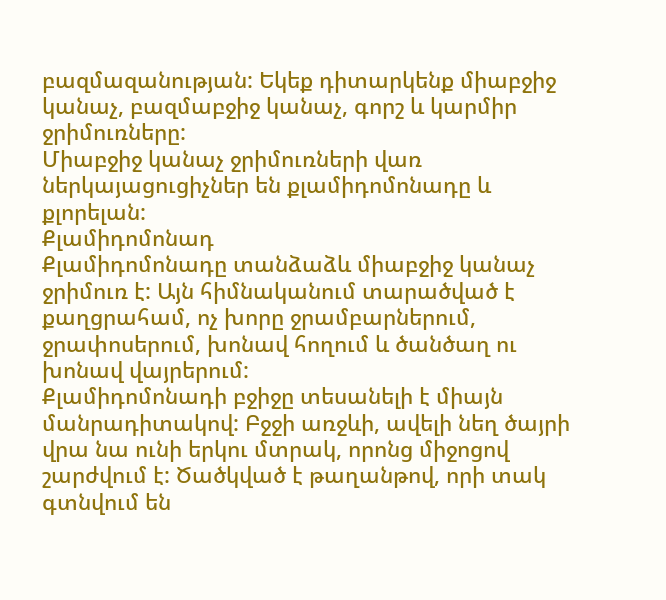բազմազանության: Եկեք դիտարկենք միաբջիջ կանաչ, բազմաբջիջ կանաչ, գորշ և կարմիր ջրիմուռները:
Միաբջիջ կանաչ ջրիմուռների վառ ներկայացուցիչներ են քլամիդոմոնադը և քլորելան:
Քլամիդոմոնադ
Քլամիդոմոնադը տանձաձև միաբջիջ կանաչ ջրիմուռ է: Այն հիմնականում տարածված է քաղցրահամ, ոչ խորը ջրամբարներում, ջրափոսերում, խոնավ հողում և ծանծաղ ու խոնավ վայրերում:
Քլամիդոմոնադի բջիջը տեսանելի է միայն մանրադիտակով: Բջջի առջևի, ավելի նեղ ծայրի վրա նա ունի երկու մտրակ, որոնց միջոցով շարժվում է: Ծածկված է թաղանթով, որի տակ գտնվում են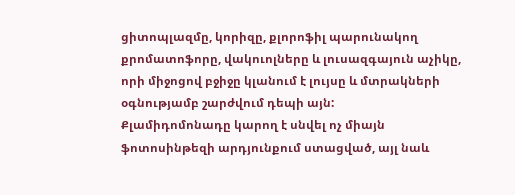ցիտոպլազմը, կորիզը, քլորոֆիլ պարունակող քրոմատոֆորը, վակուոլները և լուսազգայուն աչիկը, որի միջոցով բջիջը կլանում է լույսը և մտրակների օգնությամբ շարժվում դեպի այն:
Քլամիդոմոնադը կարող է սնվել ոչ միայն ֆոտոսինթեզի արդյունքում ստացված, այլ նաև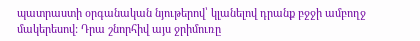պատրաստի օրգանական նյութերով՝ կլանելով դրանք բջջի ամբողջ մակերեսով: Դրա շնորհիվ այս ջրիմուռը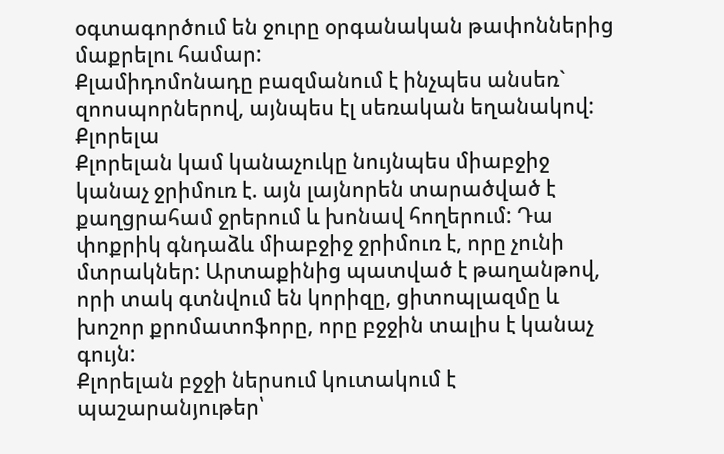օգտագործում են ջուրը օրգանական թափոններից մաքրելու համար:
Քլամիդոմոնադը բազմանում է ինչպես անսեռ` զոոսպորներով, այնպես էլ սեռական եղանակով:
Քլորելա
Քլորելան կամ կանաչուկը նույնպես միաբջիջ կանաչ ջրիմուռ է. այն լայնորեն տարածված է քաղցրահամ ջրերում և խոնավ հողերում: Դա փոքրիկ գնդաձև միաբջիջ ջրիմուռ է, որը չունի մտրակներ: Արտաքինից պատված է թաղանթով, որի տակ գտնվում են կորիզը, ցիտոպլազմը և խոշոր քրոմատոֆորը, որը բջջին տալիս է կանաչ գույն:
Քլորելան բջջի ներսում կուտակում է պաշարանյութեր՝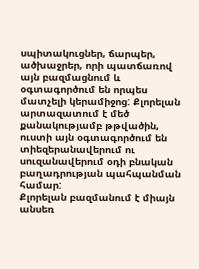սպիտակուցներ, ճարպեր, ածխաջրեր, որի պատճառով այն բազմացնում և օգտագործում են որպես մատչելի կերամիջոց: Քլորելան արտազատում է մեծ քանակությամբ թթվածին, ուստի այն օգտագործում են տիեզերանավերում ու սուզանավերում օդի բնական բաղադրության պահպանման համար:
Քլորելան բազմանում է միայն անսեռ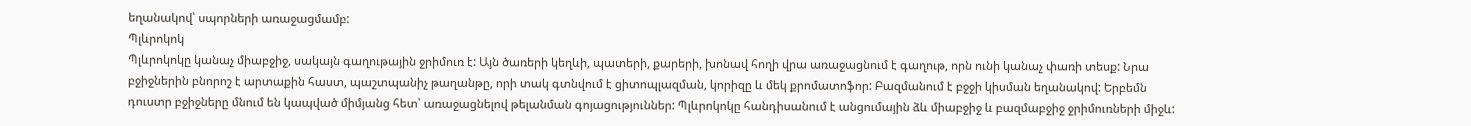եղանակով՝ սպորների առաջացմամբ:
Պլևրոկոկ
Պլևրոկոկը կանաչ միաբջիջ, սակայն գաղութային ջրիմուռ է: Այն ծառերի կեղևի, պատերի, քարերի, խոնավ հողի վրա առաջացնում է գաղութ, որն ունի կանաչ փառի տեսք: Նրա բջիջներին բնորոշ է արտաքին հաստ, պաշտպանիչ թաղանթը, որի տակ գտնվում է ցիտոպլազման, կորիզը և մեկ քրոմատոֆոր: Բազմանում է բջջի կիսման եղանակով: Երբեմն դուստր բջիջները մնում են կապված միմյանց հետ՝ առաջացնելով թելանման գոյացություններ: Պլևրոկոկը հանդիսանում է անցումային ձև միաբջիջ և բազմաբջիջ ջրիմուռների միջև: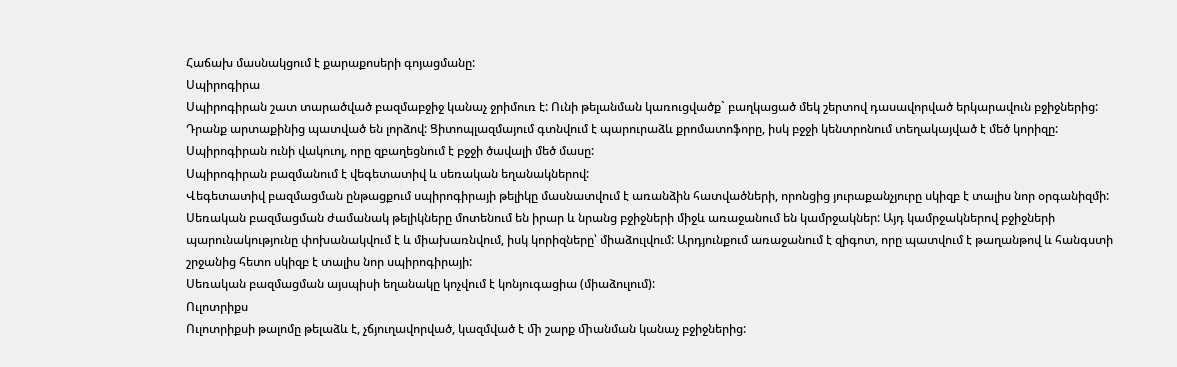Հաճախ մասնակցում է քարաքոսերի գոյացմանը:
Սպիրոգիրա
Սպիրոգիրան շատ տարածված բազմաբջիջ կանաչ ջրիմուռ է: Ունի թելանման կառուցվածք` բաղկացած մեկ շերտով դասավորված երկարավուն բջիջներից: Դրանք արտաքինից պատված են լորձով: Ցիտոպլազմայում գտնվում է պարուրաձև քրոմատոֆորը, իսկ բջջի կենտրոնում տեղակայված է մեծ կորիզը: Սպիրոգիրան ունի վակուոլ, որը զբաղեցնում է բջջի ծավալի մեծ մասը:
Սպիրոգիրան բազմանում է վեգետատիվ և սեռական եղանակներով:
Վեգետատիվ բազմացման ընթացքում սպիրոգիրայի թելիկը մասնատվում է առանձին հատվածների, որոնցից յուրաքանչյուրը սկիզբ է տալիս նոր օրգանիզմի:
Սեռական բազմացման ժամանակ թելիկները մոտենում են իրար և նրանց բջիջների միջև առաջանում են կամրջակներ: Այդ կամրջակներով բջիջների պարունակությունը փոխանակվում է և միախառնվում, իսկ կորիզները՝ միաձուլվում: Արդյունքում առաջանում է զիգոտ, որը պատվում է թաղանթով և հանգստի շրջանից հետո սկիզբ է տալիս նոր սպիրոգիրայի:
Սեռական բազմացման այսպիսի եղանակը կոչվում է կոնյուգացիա (միաձուլում):
Ուլոտրիքս
Ուլոտրիքսի թալոմը թելաձև է, չճյուղավորված, կազմված է ﬕ շարք ﬕանման կանաչ բջիջներից: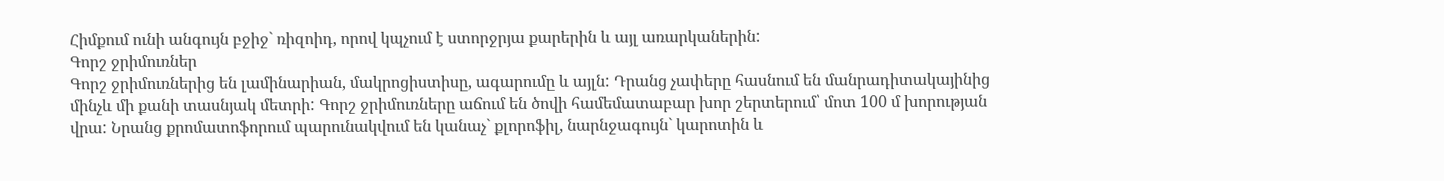Հիմքում ունի անգույն բջիջ` ռիզոիդ, որով կպչում է ստորջրյա քարերին և այլ առարկաներին:
Գորշ ջրիմուռներ
Գորշ ջրիմուռներից են լամինարիան, մակրոցիստիսը, ագարումը և այլն: Դրանց չափերը հասնում են մանրադիտակայինից մինչև մի քանի տասնյակ մետրի: Գորշ ջրիմուռները աճում են ծովի համեմատաբար խոր շերտերում՝ մոտ 100 մ խորության վրա: Նրանց քրոմատոֆորում պարունակվում են կանաչ` քլորոֆիլ, նարնջագույն` կարոտին և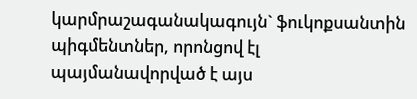կարմրաշագանակագույն` ֆուկոքսանտին պիգմենտներ, որոնցով էլ պայմանավորված է այս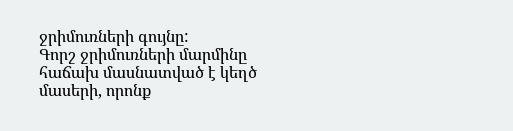ջրիմուռների գույնը:
Գորշ ջրիմուռների մարմինը հաճախ մասնատված է կեղծ մասերի, որոնք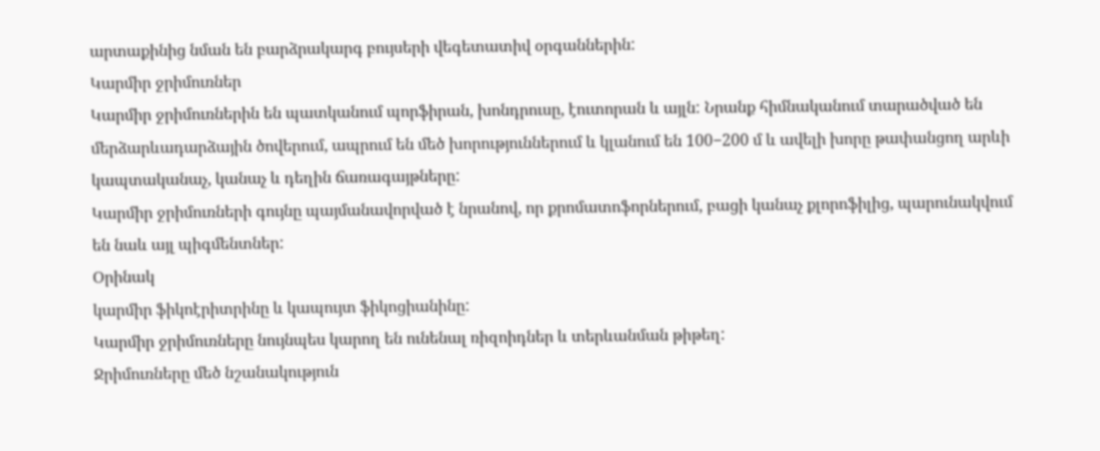արտաքինից նման են բարձրակարգ բույսերի վեգետատիվ օրգաններին:
Կարմիր ջրիմուռներ
Կարմիր ջրիմուռներին են պատկանում պորֆիրան, խոնդրուսը, էուտորան և այլն: Նրանք հիմնականում տարածված են մերձարևադարձային ծովերում, ապրում են մեծ խորություններում և կլանում են 100−200 մ և ավելի խորը թափանցող արևի կապտականաչ, կանաչ և դեղին ճառագայթները:
Կարմիր ջրիմուռների գույնը պայմանավորված է նրանով, որ քրոմատոֆորներում, բացի կանաչ քլորոֆիլից, պարունակվում են նաև այլ պիգմենտներ:
Օրինակ
կարմիր ֆիկոէրիտրինը և կապույտ ֆիկոցիանինը:
Կարմիր ջրիմուռները նույնպես կարող են ունենալ ռիզոիդներ և տերևանման թիթեղ:
Ջրիմուռները մեծ նշանակություն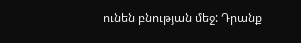ունեն բնության մեջ: Դրանք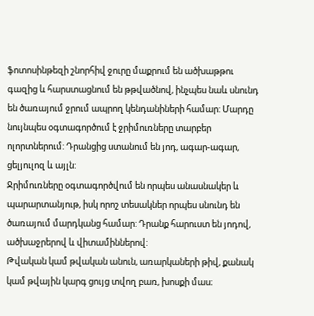ֆոտոսինթեզի շնորհիվ ջուրը մաքրում են ածխաթթու գազից և հարստացնում են թթվածնով, ինչպես նաև սնունդ են ծառայում ջրում ապրող կենդանիների համար: Մարդը նույնպես օգտագործում է ջրիմուռները տարբեր ոլորտներում: Դրանցից ստանում են յոդ, ագար-ագար, ցելյուլոզ և այլն:
Ջրիմուռները օգտագործվում են որպես անասնակեր և պարարտանյութ, իսկ որոշ տեսակներ որպես սնունդ են ծառայում մարդկանց համար: Դրանք հարուստ են յոդով, ածխաջրերով և վիտամիններով:
Թվական կամ թվական անուն, առարկաների թիվ, քանակ կամ թվային կարգ ցույց տվող բառ, խոսքի մաս։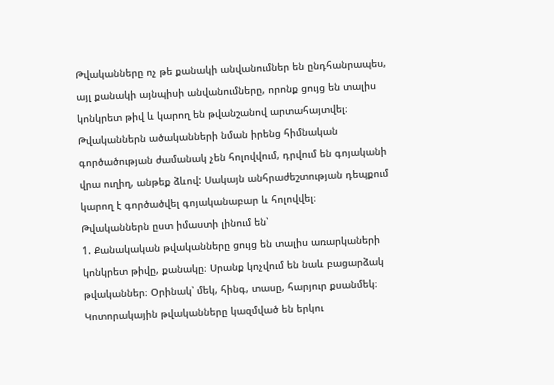Թվականները ոչ թե քանակի անվանումներ են ընդհանրապես, այլ քանակի այնպիսի անվանումները, որոնք ցույց են տալիս կոնկրետ թիվ և կարող են թվանշանով արտահայտվել։
Թվականներն ածականների նման իրենց հիմնական գործածության ժամանակ չեն հոլովվում, դրվում են գոյականի վրա ուղիղ, անթեք ձևով: Սակայն անհրաժեշտության դեպքում կարող է գործածվել գոյականաբար և հոլովվել։
Թվականներն ըստ իմաստի լինում են՝
1. Քանակական թվականները ցույց են տալիս առարկաների կոնկրետ թիվը, քանակը։ Սրանք կոչվում են նաև բացարձակ թվականներ։ Օրինակ՝ մեկ, հինգ, տասը, հարյուր քսանմեկ։
Կոտորակային թվականները կազմված են երկու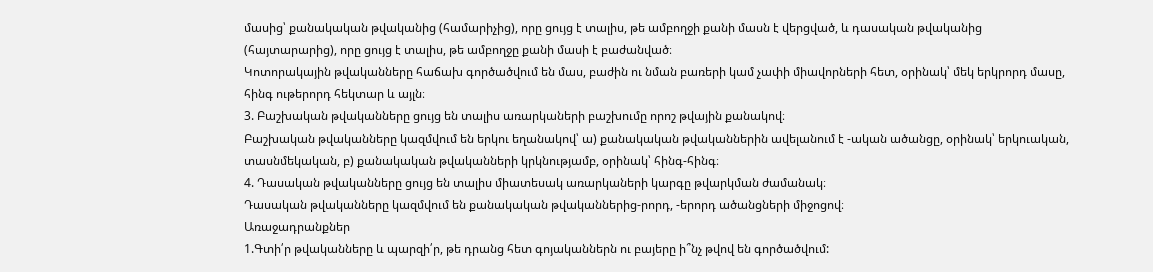մասից՝ քանակական թվականից (համարիչից), որը ցույց է տալիս, թե ամբողջի քանի մասն է վերցված, և դասական թվականից (հայտարարից), որը ցույց է տալիս, թե ամբողջը քանի մասի է բաժանված։
Կոտորակային թվականները հաճախ գործածվում են մաս, բաժին ու նման բառերի կամ չափի միավորների հետ, օրինակ՝ մեկ երկրորդ մասը, հինգ ութերորդ հեկտար և այլն։
3. Բաշխական թվականները ցույց են տալիս առարկաների բաշխումը որոշ թվային քանակով։
Բաշխական թվականները կազմվում են երկու եղանակով՝ ա) քանակական թվականներին ավելանում է -ական ածանցը, օրինակ՝ երկուական, տասնմեկական, բ) քանակական թվականների կրկնությամբ, օրինակ՝ հինգ-հինգ։
4. Դասական թվականները ցույց են տալիս միատեսակ առարկաների կարգը թվարկման ժամանակ։
Դասական թվականները կազմվում են քանակական թվականներից-րորդ, -երորդ ածանցների միջոցով։
Առաջադրանքներ
1.Գտի՛ր թվականները և պարզի՛ր, թե դրանց հետ գոյականներն ու բայերը ի՞նչ թվով են գործածվում: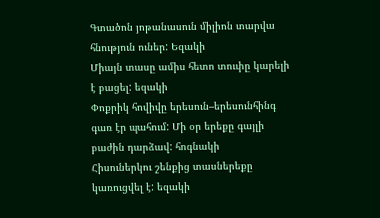Գտածոն յոթանասուն միլիոն տարվա հնություն ուներ: Եզակի
Միայն տասը ամիս հետո տուփը կարելի է բացել: եզակի
Փոքրիկ հովիվը երեսուն–երեսունհինգ գառ էր պահում: Մի օր երեքը գայլի բաժին դարձավ: հոգնակի
Հիսուներկու շենքից տասներեքը կառուցվել է: եզակի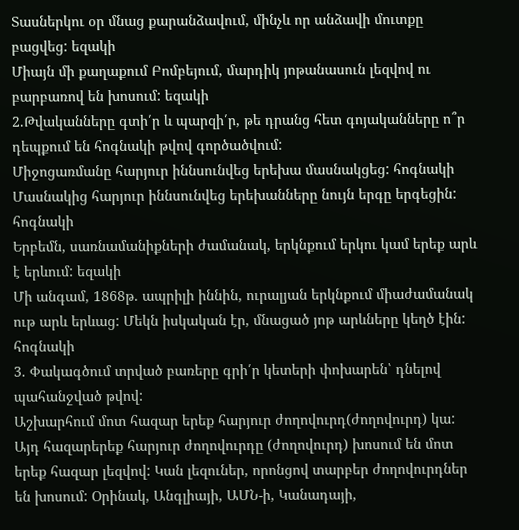Տասներկու օր մնաց քարանձավում, մինչև որ անձավի մուտքը բացվեց: եզակի
Միայն մի քաղաքում Բոմբեյում, մարդիկ յոթանասուն լեզվով ու բարբառով են խոսում: եզակի
2.Թվականները գտի՛ր և պարզի՛ր, թե դրանց հետ գոյականները ո՞ր դեպքում են հոգնակի թվով գործածվում:
Միջոցառմանը հարյուր իննսունվեց երեխա մասնակցեց: հոգնակի
Մասնակից հարյուր իննսունվեց երեխանները նույն երգը երգեցին: հոգնակի
Երբեմն, սառնամանիքների ժամանակ, երկնքում երկու կամ երեք արև է երևում: եզակի
Մի անգամ, 1868թ. ապրիլի իննին, ուրալյան երկնքում միաժամանակ ութ արև երևաց: Մեկն իսկական էր, մնացած յոթ արևները կեղծ էին: հոգնակի
3. Փակագծում տրված բառերը գրի՛ր կետերի փոխարեն՝ դնելով պահանջված թվով:
Աշխարհում մոտ հազար երեք հարյուր ժողովուրդ(ժողովուրդ) կա: Այդ հազարերեք հարյուր ժողովուրդը (ժողովուրդ) խոսում են մոտ երեք հազար լեզվով: Կան լեզուներ, որոնցով տարբեր ժողովուրդներ են խոսում: Օրինակ, Անգլիայի, ԱՄՆ-ի, Կանադայի,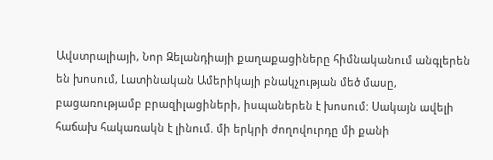Ավստրալիայի, Նոր Զելանդիայի քաղաքացիները հիմնականում անգլերեն են խոսում, Լատինական Ամերիկայի բնակչության մեծ մասը, բացառությամբ բրազիլացիների, իսպաներեն է խոսում: Սակայն ավելի հաճախ հակառակն է լինում. մի երկրի ժողովուրդը մի քանի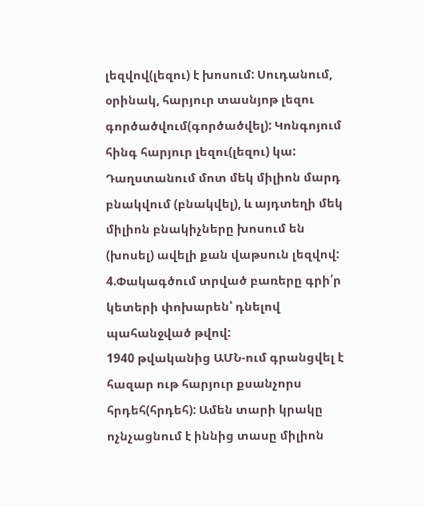լեզվով(լեզու) է խոսում: Սուդանում, օրինակ, հարյուր տասնյոթ լեզու գործածվում(գործածվել): Կոնգոյում հինգ հարյուր լեզու(լեզու) կա: Դաղստանում մոտ մեկ միլիոն մարդ բնակվում (բնակվել), և այդտեղի մեկ միլիոն բնակիչները խոսում են (խոսել) ավելի քան վաթսուն լեզվով:
4.Փակագծում տրված բառերը գրի՛ր կետերի փոխարեն՝ դնելով պահանջված թվով:
1940 թվականից ԱՄՆ-ում գրանցվել է հազար ութ հարյուր քսանչորս հրդեհ(հրդեհ): Ամեն տարի կրակը ոչնչացնում է իննից տասը միլիոն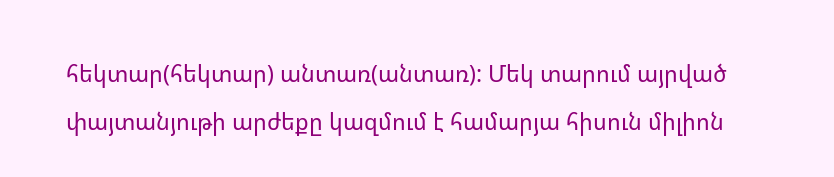հեկտար(հեկտար) անտառ(անտառ): Մեկ տարում այրված փայտանյութի արժեքը կազմում է համարյա հիսուն միլիոն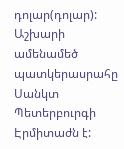դոլար(դոլար):
Աշխարի ամենամեծ պատկերասրահը Սանկտ Պետերբուրգի Էրմիտաժն է: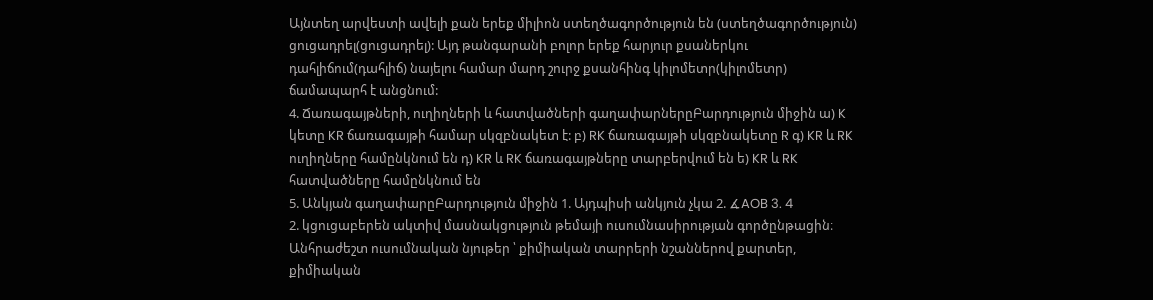Այնտեղ արվեստի ավելի քան երեք միլիոն ստեղծագործություն են (ստեղծագործություն) ցուցադրել(ցուցադրել): Այդ թանգարանի բոլոր երեք հարյուր քսաներկու դահլիճում(դահլիճ) նայելու համար մարդ շուրջ քսանհինգ կիլոմետր(կիլոմետր) ճամապարհ է անցնում:
4. Ճառագայթների, ուղիղների և հատվածների գաղափարներըԲարդություն միջին ա) K կետը KR ճառագայթի համար սկզբնակետ է: բ) RK ճառագայթի սկզբնակետը R գ) KR և RK ուղիղները համընկնում են դ) KR և RK ճառագայթները տարբերվում են ե) KR և RK հատվածները համընկնում են
5. Անկյան գաղափարըԲարդություն միջին 1. Այդպիսի անկյուն չկա 2. ∡AOB 3. 4
2. կցուցաբերեն ակտիվ մասնակցություն թեմայի ուսումնասիրության գործընթացին։
Անհրաժեշտ ուսումնական նյութեր ՝ քիմիական տարրերի նշաններով քարտեր, քիմիական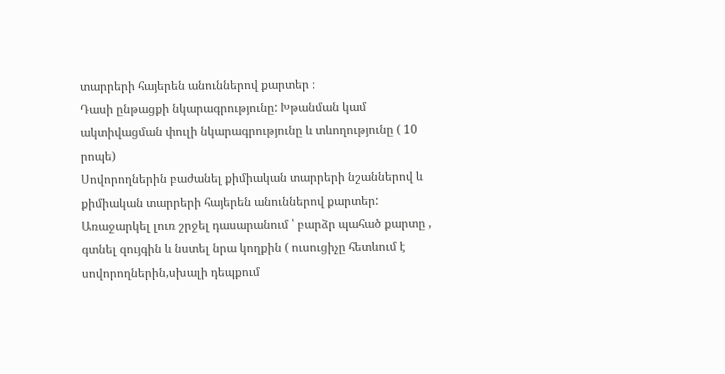տարրերի հայերեն անուններով քարտեր ։
Դասի ընթացքի նկարագրությունը: Խթանման կամ ակտիվացման փուլի նկարագրությունը և տևողությունը ( 10 րոպե)
Սովորողներին բաժանել քիմիական տարրերի նշաններով և քիմիական տարրերի հայերեն անուններով քարտեր: Առաջարկել լուռ շրջել դասարանում ՝ բարձր պահած քարտը , գտնել զույգին և նստել նրա կողքին ( ուսուցիչը հետևում է սովորողներին,սխալի դեպքում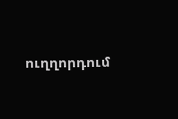ուղղորդում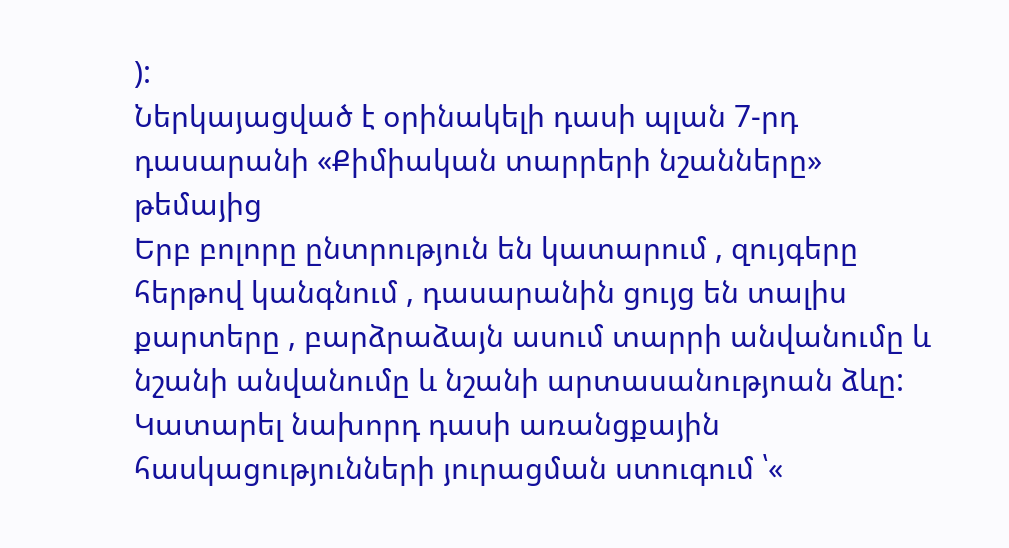):
Ներկայացված է օրինակելի դասի պլան 7-րդ դասարանի «Քիմիական տարրերի նշանները» թեմայից
Երբ բոլորը ընտրություն են կատարում , զույգերը հերթով կանգնում , դասարանին ցույց են տալիս քարտերը , բարձրաձայն ասում տարրի անվանումը և նշանի անվանումը և նշանի արտասանությոան ձևը:
Կատարել նախորդ դասի առանցքային հասկացությունների յուրացման ստուգում ՝«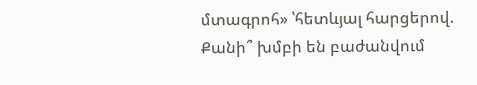մտագրոհ» ՝հետևյալ հարցերով.
Քանի՞ խմբի են բաժանվում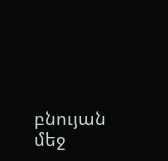բնույան մեջ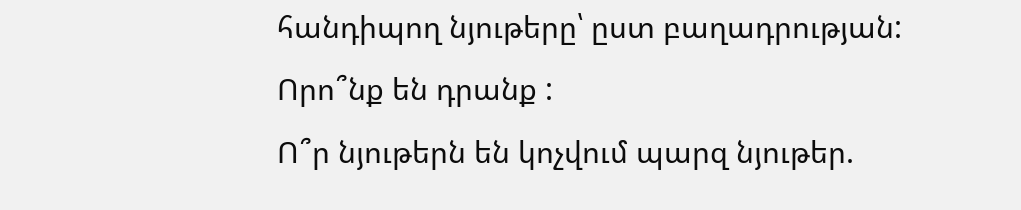հանդիպող նյութերը՝ ըստ բաղադրության:
Որո՞նք են դրանք :
Ո՞ր նյութերն են կոչվում պարզ նյութեր.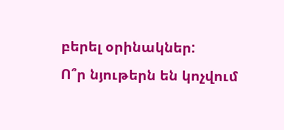բերել օրինակներ:
Ո՞ր նյութերն են կոչվում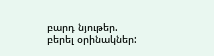բարդ նյութեր. բերել օրինակներ: